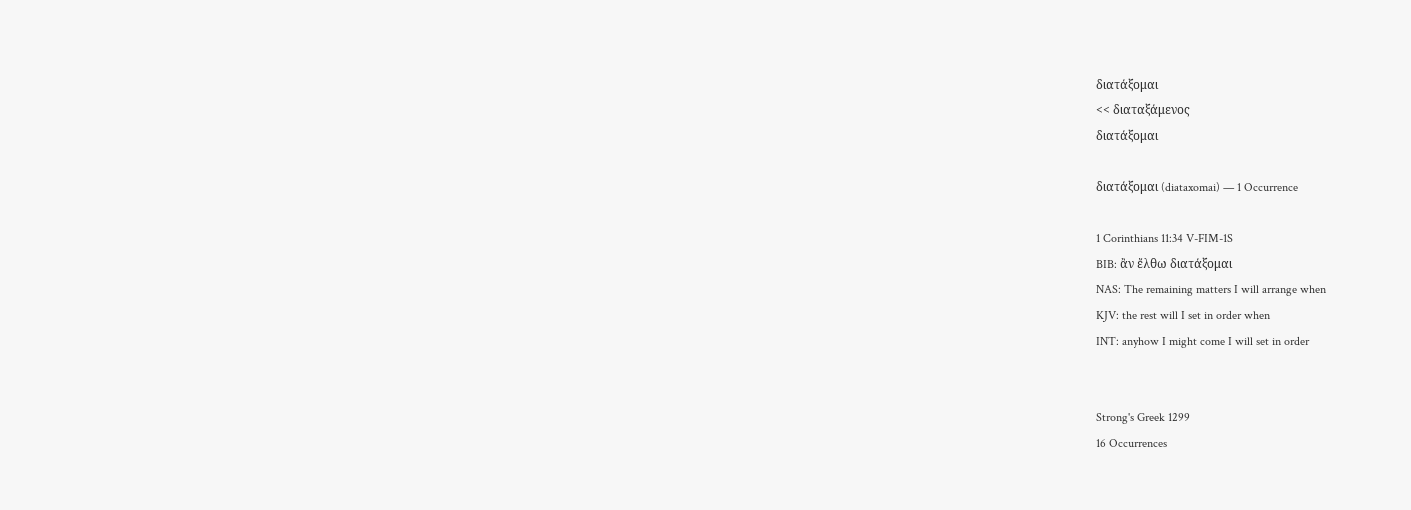διατάξομαι
<< διαταξάμενος
διατάξομαι

διατάξομαι (diataxomai) — 1 Occurrence

1 Corinthians 11:34 V-FIM-1S
BIB: ἂν ἔλθω διατάξομαι
NAS: The remaining matters I will arrange when
KJV: the rest will I set in order when
INT: anyhow I might come I will set in order


Strong's Greek 1299
16 Occurrences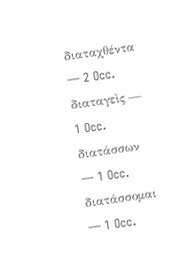διαταχθέντα — 2 Occ.
διαταγεὶς — 1 Occ.
διατάσσων — 1 Occ.
διατάσσομαι — 1 Occ.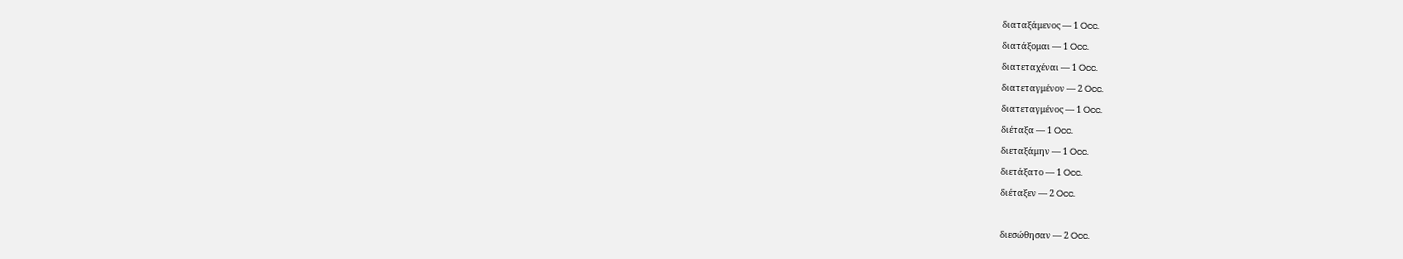διαταξάμενος — 1 Occ.
διατάξομαι — 1 Occ.
διατεταχέναι — 1 Occ.
διατεταγμένον — 2 Occ.
διατεταγμένος — 1 Occ.
διέταξα — 1 Occ.
διεταξάμην — 1 Occ.
διετάξατο — 1 Occ.
διέταξεν — 2 Occ.

διεσώθησαν — 2 Occ.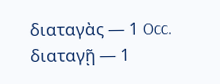διαταγὰς — 1 Occ.
διαταγῇ — 1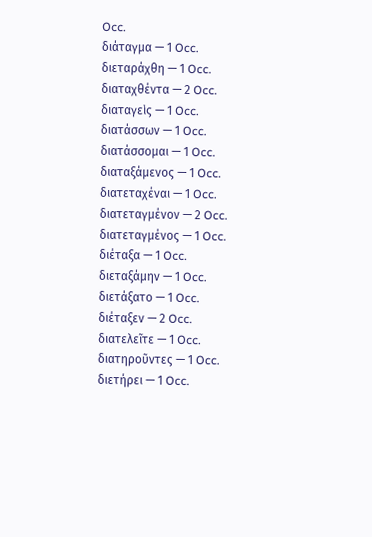Occ.
διάταγμα — 1 Occ.
διεταράχθη — 1 Occ.
διαταχθέντα — 2 Occ.
διαταγεὶς — 1 Occ.
διατάσσων — 1 Occ.
διατάσσομαι — 1 Occ.
διαταξάμενος — 1 Occ.
διατεταχέναι — 1 Occ.
διατεταγμένον — 2 Occ.
διατεταγμένος — 1 Occ.
διέταξα — 1 Occ.
διεταξάμην — 1 Occ.
διετάξατο — 1 Occ.
διέταξεν — 2 Occ.
διατελεῖτε — 1 Occ.
διατηροῦντες — 1 Occ.
διετήρει — 1 Occ.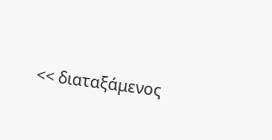<< διαταξάμενος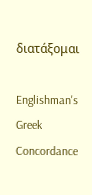διατάξομαι

Englishman's Greek Concordance